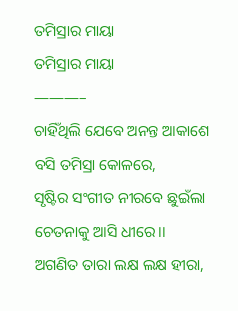ତମିସ୍ରାର ମାୟା
ତମିସ୍ରାର ମାୟା
———–
ଚାହିଁଥିଲି ଯେବେ ଅନନ୍ତ ଆକାଶେ
ବସି ତମିସ୍ରା କୋଳରେ,
ସୃଷ୍ଟିର ସଂଗୀତ ନୀରବେ ଛୁଇଁଲା
ଚେତନାକୁ ଆସି ଧୀରେ।।
ଅଗଣିତ ତାରା ଲକ୍ଷ ଲକ୍ଷ ହୀରା,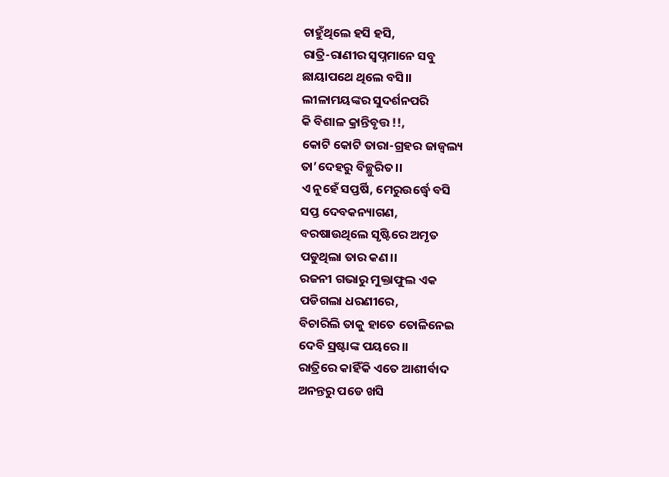ଚାହୁଁଥିଲେ ହସି ହସି,
ରାତ୍ରି-ରାଣୀର ସ୍ୱପ୍ନମାନେ ସବୁ
ଛାୟାପଥେ ଥିଲେ ବସି।।
ଲୀଳାମୟଙ୍କର ସୁଦର୍ଶନପରି
କି ବିଶାଳ କ୍ରାନ୍ତିବୃତ୍ତ !!,
କୋଟି କୋଟି ତାରା-ଗ୍ରହର ଜାଜ୍ୱଲ୍ୟ
ତା’ଦେହରୁ ବିଚ୍ଛୁରିତ।।
ଏ ନୁହେଁ ସପ୍ତର୍ଷି, ମେରୁଉର୍ଦ୍ଧ୍ୱେ ବସି
ସପ୍ତ ଦେବକନ୍ୟାଗଣ,
ବରଷାଉଥିଲେ ସୃଷ୍ଟିରେ ଅମୃତ
ପଡୁଥିଲା ତାର କଣ।।
ରଜନୀ ଗଭାରୁ ମୁକ୍ତାଫୁଲ ଏକ
ପଡିଗଲା ଧରଣୀରେ,
ବିଚାରିଲି ତାକୁ ହାତେ ତୋଳିନେଇ
ଦେବି ସ୍ରଷ୍ଟାଙ୍କ ପୟରେ।।
ରାତ୍ରିରେ କାହିଁକି ଏତେ ଆଶୀର୍ବାଦ
ଅନନ୍ତରୁ ପଡେ ଖସି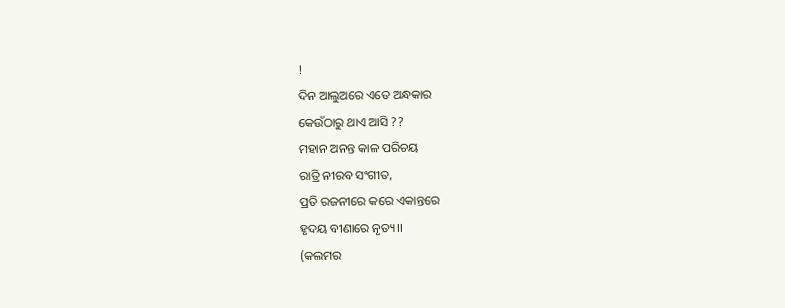!
ଦିନ ଆଲୁଅରେ ଏତେ ଅନ୍ଧକାର
କେଉଁଠାରୁ ଥାଏ ଆସି ??
ମହାନ ଅନନ୍ତ କାଳ ପରିଚୟ
ରାତ୍ରି ନୀରବ ସଂଗୀତ,
ପ୍ରତି ରଜନୀରେ କରେ ଏକାନ୍ତରେ
ହୃଦୟ ବୀଣାରେ ନୃତ୍ୟ।।
(କଲମର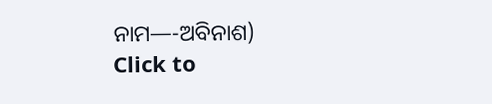ନାମ—-ଅବିନାଶ)
Click to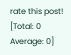rate this post!
[Total: 0 Average: 0]